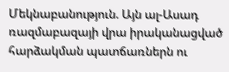Մեկնաբանություն. Այն ալ-Ասադ ռազմաբազայի վրա իրականացված հարձակման պատճառներն ու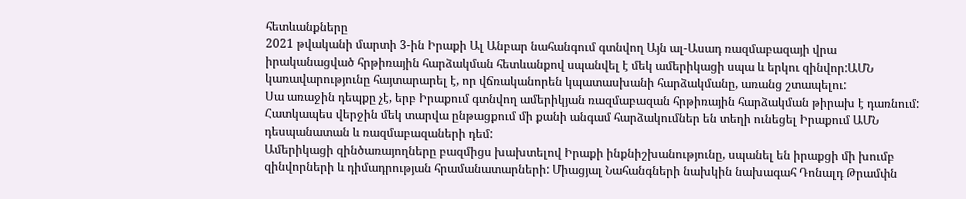հետևանքները
2021 թվականի մարտի 3-ին Իրաքի Ալ Անբար նահանգում գտնվող Այն ալ-Ասադ ռազմաբազայի վրա իրականացված հրթիռային հարձակման հետևանքով սպանվել է մեկ ամերիկացի սպա և երկու զինվոր:ԱՄՆ կառավարությունը հայտարարել է, որ վճռականորեն կպատասխանի հարձակմանը, առանց շտապելու:
Սա առաջին դեպքը չէ, երբ Իրաքում գտնվող ամերիկյան ռազմաբազան հրթիռային հարձակման թիրախ է դառնում: Հատկապես վերջին մեկ տարվա ընթացքում մի քանի անգամ հարձակումներ են տեղի ունեցել Իրաքում ԱՄՆ դեսպանատան և ռազմաբազաների դեմ:
Ամերիկացի զինծառայողները բազմիցս խախտելով Իրաքի ինքնիշխանությունը, սպանել են իրաքցի մի խումբ զինվորների և դիմադրության հրամանատարների: Միացյալ Նահանգների նախկին նախագահ Դոնալդ Թրամփն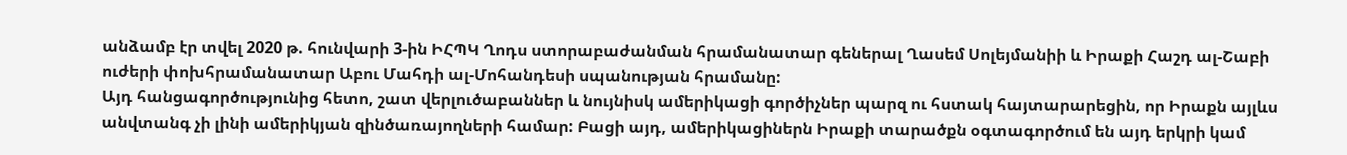անձամբ էր տվել 2020 թ. հունվարի 3-ին ԻՀՊԿ Ղոդս ստորաբաժանման հրամանատար գեներալ Ղասեմ Սոլեյմանիի և Իրաքի Հաշդ ալ-Շաբի ուժերի փոխհրամանատար Աբու Մահդի ալ-Մոհանդեսի սպանության հրամանը:
Այդ հանցագործությունից հետո, շատ վերլուծաբաններ և նույնիսկ ամերիկացի գործիչներ պարզ ու հստակ հայտարարեցին, որ Իրաքն այլևս անվտանգ չի լինի ամերիկյան զինծառայողների համար: Բացի այդ, ամերիկացիներն Իրաքի տարածքն օգտագործում են այդ երկրի կամ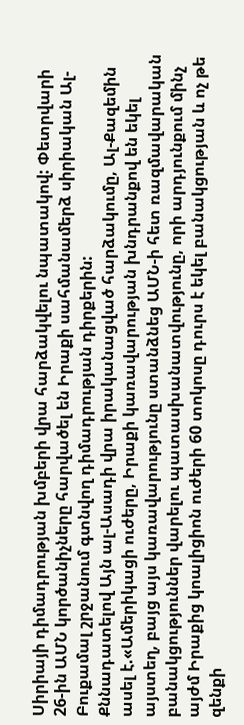Սիրիայի դիմադրության խմբերի վրա հարձակվելու նպատակով: Փետրվարի 26-ին ԱՄՆ կործանիչները հարվածել են Իրաքի սահմանամերձ սիրիական Ալ-Բուքամալ շրջանում գտնվող դիմադրության դիրքերին:
Քննադատելով Այն ալ-Ասադի վրա իրականացված հարձակումը, Ալ-Քազեմին ասել է.«Ամերիկացի ուժերը, Իրաքի կառավարության խնդրանքով են եկել այստեղ, բայց այս կառավարությունը ստանձնեց ԱՄՆ-ի հետ ռազմավարական բանակցություններ վարելու պատասխանատվությունը, որի արդյունքում մինչ այժմ Իրաքից կոալիցիոն ուժերի 60 տոկոսը դուրս է եկել բանակցության և ոչ թե զենքի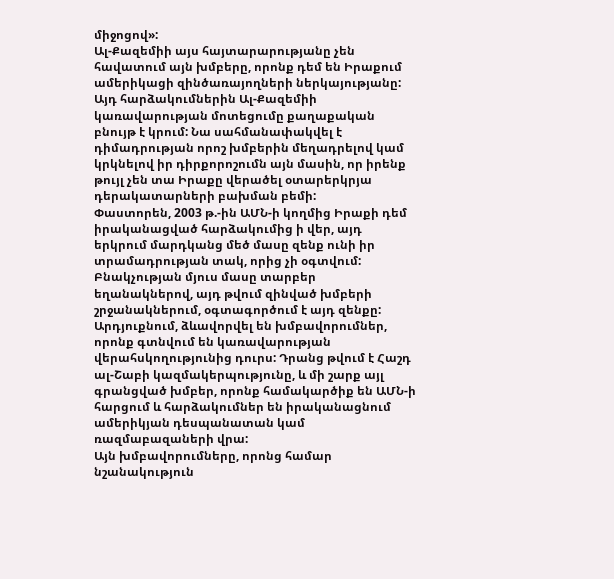միջոցով»:
Ալ-Քազեմիի այս հայտարարությանը չեն հավատում այն խմբերը, որոնք դեմ են Իրաքում ամերիկացի զինծառայողների ներկայությանը:
Այդ հարձակումներին Ալ-Քազեմիի կառավարության մոտեցումը քաղաքական բնույթ է կրում: Նա սահմանափակվել է դիմադրության որոշ խմբերին մեղադրելով կամ կրկնելով իր դիրքորոշումն այն մասին, որ իրենք թույլ չեն տա Իրաքը վերածել օտարերկրյա դերակատարների բախման բեմի:
Փաստորեն, 2003 թ.-ին ԱՄՆ-ի կողմից Իրաքի դեմ իրականացված հարձակումից ի վեր, այդ երկրում մարդկանց մեծ մասը զենք ունի իր տրամադրության տակ, որից չի օգտվում: Բնակչության մյուս մասը տարբեր եղանակներով, այդ թվում զինված խմբերի շրջանակներում, օգտագործում է այդ զենքը: Արդյուքնում, ձևավորվել են խմբավորումներ, որոնք գտնվում են կառավարության վերահսկողությունից դուրս: Դրանց թվում է Հաշդ ալ-Շաբի կազմակերպությունը, և մի շարք այլ գրանցված խմբեր, որոնք համակարծիք են ԱՄՆ-ի հարցում և հարձակումներ են իրականացնում ամերիկյան դեսպանատան կամ ռազմաբազաների վրա:
Այն խմբավորումները, որոնց համար նշանակություն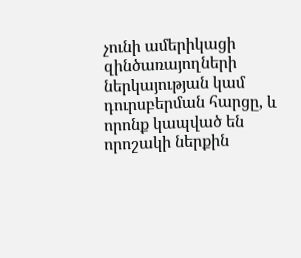չունի ամերիկացի զինծառայողների ներկայության կամ դուրսբերման հարցը, և որոնք կապված են որոշակի ներքին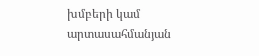խմբերի կամ արտասահմանյան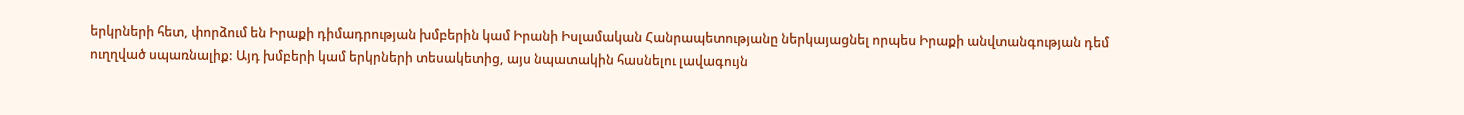երկրների հետ, փորձում են Իրաքի դիմադրության խմբերին կամ Իրանի Իսլամական Հանրապետությանը ներկայացնել որպես Իրաքի անվտանգության դեմ ուղղված սպառնալիք: Այդ խմբերի կամ երկրների տեսակետից, այս նպատակին հասնելու լավագույն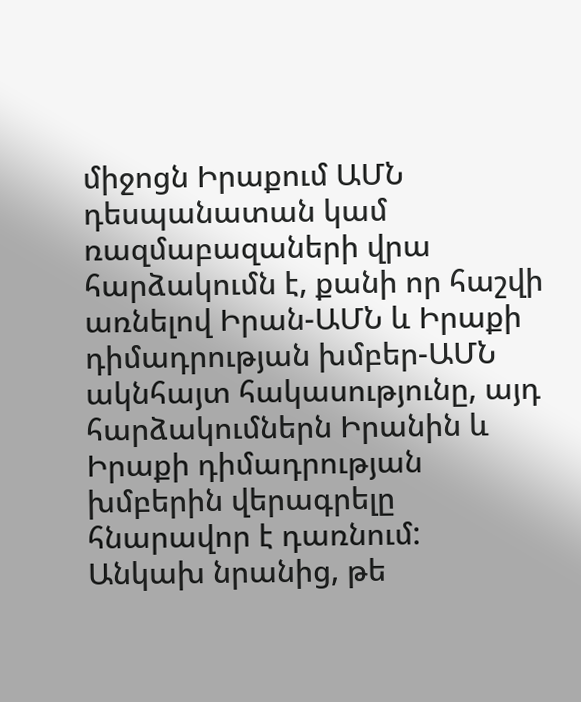միջոցն Իրաքում ԱՄՆ դեսպանատան կամ ռազմաբազաների վրա հարձակումն է, քանի որ հաշվի առնելով Իրան-ԱՄՆ և Իրաքի դիմադրության խմբեր-ԱՄՆ ակնհայտ հակասությունը, այդ հարձակումներն Իրանին և Իրաքի դիմադրության խմբերին վերագրելը հնարավոր է դառնում:
Անկախ նրանից, թե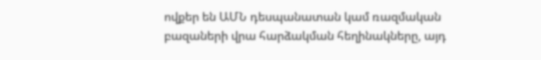ովքեր են ԱՄՆ դեսպանատան կամ ռազմական բազաների վրա հարձակման հեղինակները, այդ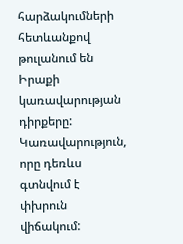հարձակումների հետևանքով թուլանում են Իրաքի կառավարության դիրքերը: Կառավարություն, որը դեռևս գտնվում է փխրուն վիճակում: